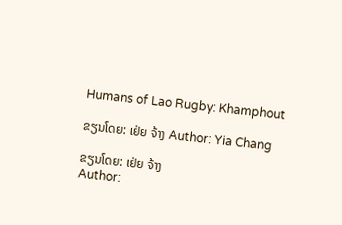Humans of Lao Rugby: Khamphout

ຂຽນໂດຍ: ເຢ່ຍ ຈ້າງ Author: Yia Chang

ຂຽນໂດຍ: ເຢ່ຍ ຈ້າງ
Author: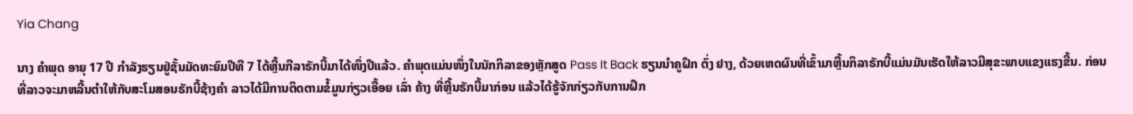Yia Chang

ນາງ ຄຳພຸດ ອາຍຸ 17 ປີ ກຳລັງຮຽນຢູ່ຊັ້ນມັດທະຍົມປີທີ 7 ໄດ້ຫຼີ້ນກີລາຣັກບີ້ມາໄດ້ໜຶ່ງປີແລ້ວ. ຄຳພຸດແມ່ນໜຶ່ງໃນນັກກິລາຂອງຫຼັກສູດ Pass It Back ຮຽນນຳຄູຝຶກ ຕົ່ງ ຢາງ, ດ້ວຍເຫດຜົນທີ່ເຂົ້າມາຫຼີ້ນກິລາຣັກບີ້ແມ່ນມັນເຮັດໃຫ້ລາວມີສຸຂະພາບແຂງແຮງຂື້ນ. ກ່ອນທີ່ລາວຈະມາຫລີ້ນຕຳໃຫ້ກັບສະໂມສອນຣັກບີ້ຊ້າງຄຳ ລາວໄດ້ມີການຕິດຕາມຂໍ້ມູນກ່ຽວເອື້ອຍ ເລົ່າ ຄ້າງ ທີ່ຫຼີ້ນຣັກບີ້ມາກ່ອນ ແລ້ວໄດ້ຮູ້ຈັກກ່ຽວກັບການຝຶກ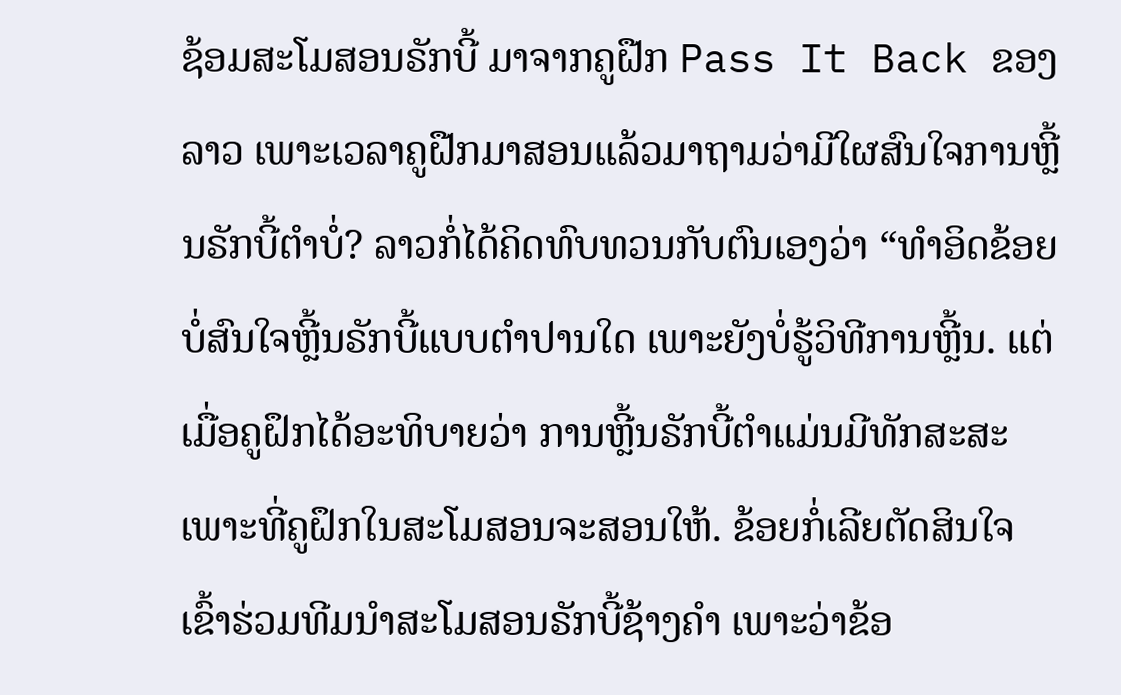ຊ້ອມສະໂມສອນຣັກບີ້ ມາຈາກຄູຝືກ Pass It Back ຂອງລາວ ເພາະເວລາຄູຝືກມາສອນແລ້ວມາຖາມວ່າມີໃຜສົນໃຈການຫຼີ້ນຣັກບີ້ຕຳບໍ່? ລາວກໍ່ໄດ້ຄິດທົບທວນກັບຕົນເອງວ່າ “ທຳອິດຂ້ອຍບໍ່ສົນໃຈຫຼີ້ນຣັກບີ້ແບບຕຳປານໃດ ເພາະຍັງບໍ່ຮູ້ວິທີການຫຼີ້ນ. ແຕ່ເມື່ອຄູຝຶກໄດ້ອະທິບາຍວ່າ ການຫຼີ້ນຣັກບີ້ຕຳແມ່ນມີທັກສະສະເພາະທີ່ຄູຝຶກໃນສະໂມສອນຈະສອນໃຫ້. ຂ້ອຍກໍ່ເລີຍຕັດສິນໃຈເຂົ້າຮ່ວມທີມນຳສະໂມສອນຣັກບີ້ຊ້າງຄຳ ເພາະວ່າຂ້ອ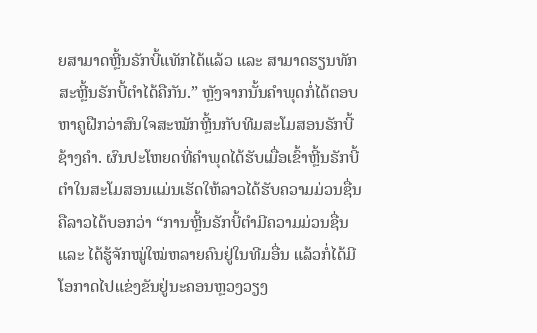ຍສາມາດຫຼີ້ນຣັກບີ້ແທັກໄດ້ແລ້ວ ແລະ ສາມາດຮຽນທັກສະຫຼີ້ນຣັກບີ້ຕຳໄດ້ຄືກັນ.” ຫຼັງຈາກນັ້ນຄຳພຸດກໍ່ໄດ້ຕອບຫາຄູຝືກວ່າສົນໃຈສະໝັກຫຼີ້ນກັບທີມສະໂມສອນຣັກບີ້ຊ້າງຄຳ. ຜົນປະໂຫຍດທີ່ຄຳພຸດໄດ້ຮັບເມື່ອເຂົ້າຫຼີ້ນຣັກບີ້ຕຳໃນສະໂມສອນແມ່ນເຮັດໃຫ້ລາວໄດ້ຮັບຄວາມມ່ວນຊື່ນຄືລາວໄດ້ບອກວ່າ “ການຫຼີ້ນຣັກບີ້ຕຳມີຄວາມມ່ວນຊື່ນ ແລະ ໄດ້ຮູ້ຈັກໝູ່ໃໝ່ຫລາຍຄົນຢູ່ໃນທີມອື່ນ ແລ້ວກໍ່ໄດ້ມີໂອກາດໄປແຂ່ງຂັນຢູ່ນະຄອນຫຼວງວຽງ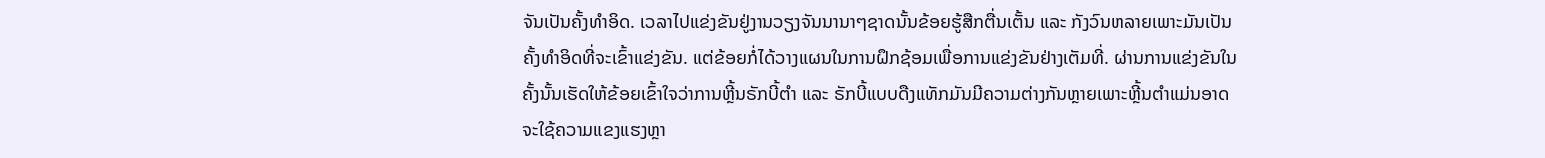ຈັນເປັນຄັ້ງທຳອິດ. ເວລາໄປແຂ່ງຂັນຢູ່ງານວຽງຈັນນານາໆຊາດນັ້ນຂ້ອຍຮູ້ສືກຕື່ນເຕັ້ນ ແລະ ກັງວົນຫລາຍເພາະມັນເປັນຄັ້ງທຳອິດທີ່ຈະເຂົ້າແຂ່ງຂັນ. ແຕ່ຂ້ອຍກໍ່ໄດ້ວາງແຜນໃນການຝຶກຊ້ອມເພື່ອການແຂ່ງຂັນຢ່າງເຕັມທີ່. ຜ່ານການແຂ່ງຂັນໃນຄັ້ງນັ້ນເຮັດໃຫ້ຂ້ອຍເຂົ້າໃຈວ່າການຫຼີ້ນຣັກບີ້ຕຳ ແລະ ຣັກບີ້ແບບດືງແທັກມັນມີຄວາມຕ່າງກັນຫຼາຍເພາະຫຼີ້ນຕຳແມ່ນອາດຈະໃຊ້ຄວາມແຂງແຮງຫຼາ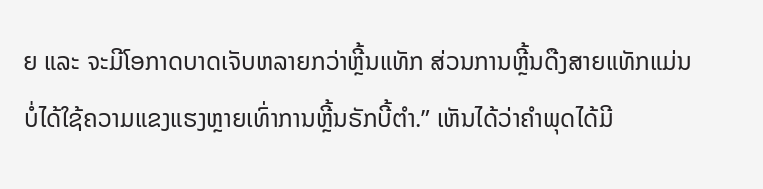ຍ ແລະ ຈະມີໂອກາດບາດເຈັບຫລາຍກວ່າຫຼີ້ນແທັກ ສ່ວນການຫຼີ້ນດືງສາຍແທັກແມ່ນບໍ່ໄດ້ໃຊ້ຄວາມແຂງແຮງຫຼາຍເທົ່າການຫຼີ້ນຣັກບີ້ຕຳ.” ເຫັນໄດ້ວ່າຄຳພຸດໄດ້ມີ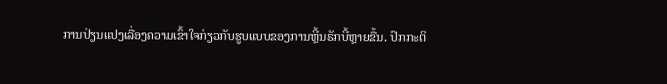ການປ່ຽນແປງເລື່ອງຄວາມເຂົ້າໃຈກ່ຽວກັບຮູບແບບຂອງການຫຼີ້ນຣັກບີ້ຫຼາຍຂື້ນ. ປົກກະຕິ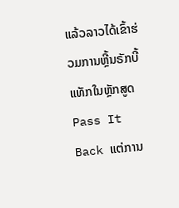ແລ້ວລາວໄດ້ເຂົ້າຮ່ວມການຫຼີ້ນຣັກບີ້ແທັກໃນຫຼັກສູດ Pass It Back ແຕ່ການ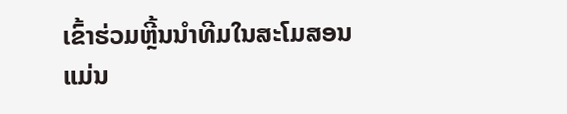ເຂົ້າຮ່ວມຫຼີ້ນນຳທີມໃນສະໂມສອນແມ່ນ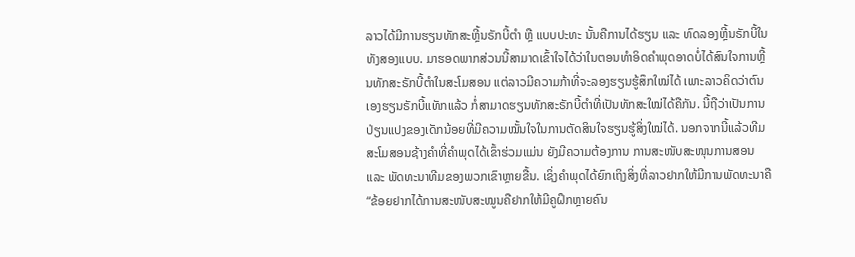ລາວໄດ້ມີການຮຽນທັກສະຫຼີ້ນຣັກບີ້ຕຳ ຫຼື ແບບປະທະ ນັ້ນຄືການໄດ້ຮຽນ ແລະ ທົດລອງຫຼີ້ນຣັກບີ້ໃນທັງສອງແບບ. ມາຮອດພາກສ່ວນນີ້ສາມາດເຂົ້າໃຈໄດ້ວ່າໃນຕອນທຳອິດຄຳພຸດອາດບໍ່ໄດ້ສົນໃຈການຫຼີ້ນທັກສະຣັກບີ້ຕຳໃນສະໂມສອນ ແຕ່ລາວມີຄວາມກ້າທີ່ຈະລອງຮຽນຮູ້ສຶກໃໝ່ໄດ້ ເພາະລາວຄິດວ່າຕົນເອງຮຽນຣັກບີ້ແທັກແລ້ວ ກໍ່ສາມາດຮຽນທັກສະຣັກບີ້ຕຳທີ່ເປັນທັກສະໃໝ່ໄດ້ຄືກັນ. ນີ້ຖືວ່າເປັນການປ່ຽນແປງຂອງເດັກນ້ອຍທີ່ມີຄວາມໝັ້ນໃຈໃນການຕັດສິນໃຈຮຽນຮູ້ສິ່ງໃໝ່ໄດ້. ນອກຈາກນີ້ແລ້ວທີມສະໂມສອນຊ້າງຄຳທີ່ຄຳພຸດໄດ້ເຂົ້າຮ່ວມແມ່ນ ຍັງມີຄວາມຕ້ອງການ ການສະໜັບສະໜຸນການສອນ ແລະ ພັດທະນາທີມຂອງພວກເຂົາຫຼາຍຂື້ນ. ເຊິ່ງຄຳພຸດໄດ້ຍົກເຖິງສິ່ງທີ່ລາວຢາກໃຫ້ມີການພັດທະນາຄື “ຂ້ອຍຢາກໄດ້ການສະໜັບສະໝູນຄືຢາກໃຫ້ມີຄູຝຶກຫຼາຍຄົນ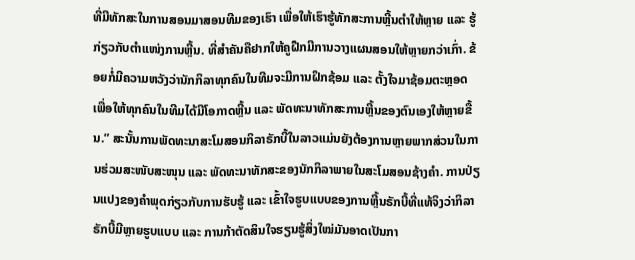ທີ່ມີທັກສະໃນການສອນມາສອນທີມຂອງເຮົາ ເພື່ອໃຫ້ເຮົາຮູ້ທັກສະການຫຼີ້ນຕຳໃຫ້ຫຼາຍ ແລະ ຮູ້ກ່ຽວກັບຕຳແໜ່ງການຫຼີ້ນ. ທີ່ສຳຄັນຄືຢາກໃຫ້ຄູຝືກມີການວາງແຜນສອນໃຫ້ຫຼາຍກວ່າເກົ່າ. ຂ້ອຍກໍ່ມີຄວາມຫວັງວ່ານັກກິລາທຸກຄົນໃນທີມຈະມີການຝຶກຊ້ອມ ແລະ ຕັ້ງໃຈມາຊ້ອມຕະຫຼອດ ເພື່ອໃຫ້ທຸກຄົນໃນທີມໄດ້ມີໂອກາດຫຼີ້ນ ແລະ ພັດທະນາທັກສະການຫຼີ້ນຂອງຕົນເອງໃຫ້ຫຼາຍຂື້ນ.” ສະນັ້ນການພັດທະນາສະໂມສອນກິລາຣັກບີ້ໃນລາວແມ່ນຍັງຕ້ອງການຫຼາຍພາກສ່ວນໃນການຮ່ວມສະໜັບສະໜຸນ ແລະ ພັດທະນາທັກສະຂອງນັກກິລາພາຍໃນສະໂມສອນຊ້າງຄຳ. ການປ່ຽນແປງຂອງຄຳພຸດກ່ຽວກັບການຮັບຮູ້ ແລະ ເຂົ້າໃຈຮູບແບບຂອງການຫຼີ້ນຣັກບີ້ທີ່ແທ້ຈິງວ່າກິລາຣັກບີ້ມີຫຼາຍຮູບແບບ ແລະ ການກ້າຕັດສິນໃຈຮຽນຮູ້ສິ່ງໃໝ່ມັນອາດເປັນກາ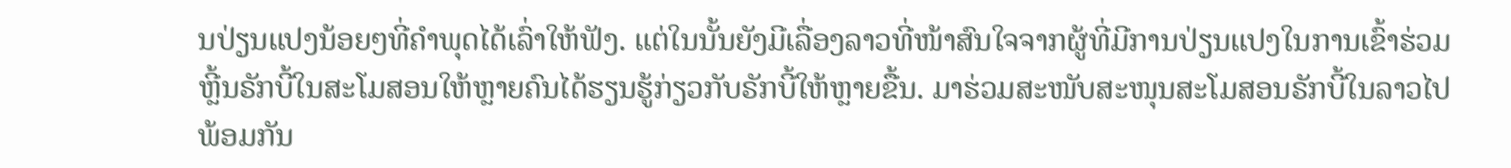ນປ່ຽນແປງນ້ອຍໆທີ່ຄຳພຸດໄດ້ເລົ່າໃຫ້ຟັງ. ແຕ່ໃນນັ້ນຍັງມີເລື່ອງລາວທີ່ໜ້າສົນໃຈຈາກຜູ້ທີ່ມີການປ່ຽນແປງໃນການເຂົ້າຮ່ວມຫຼີ້ນຣັກບີ້ໃນສະໂມສອນໃຫ້ຫຼາຍຄົນໄດ້ຮຽນຮູ້ກ່ຽວກັບຣັກບີ້ໃຫ້ຫຼາຍຂື້ນ. ມາຮ່ວມສະໜັບສະໜຸນສະໂມສອນຣັກບີ້ໃນລາວໄປພ້ອມກັນ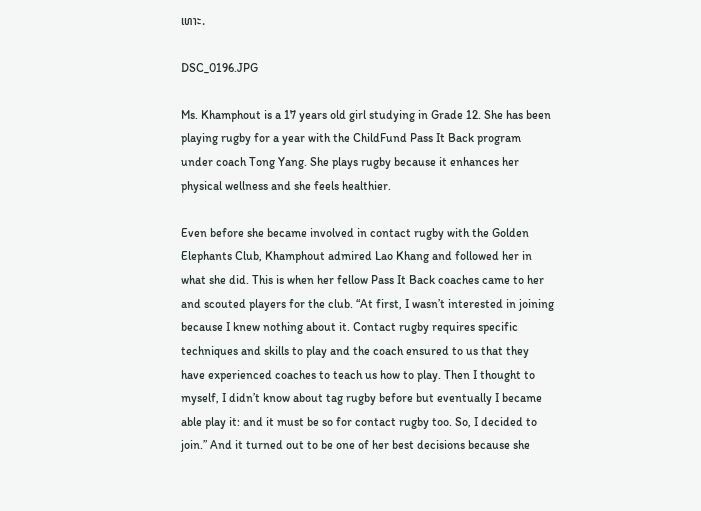ເທາະ.

DSC_0196.JPG

Ms. Khamphout is a 17 years old girl studying in Grade 12. She has been playing rugby for a year with the ChildFund Pass It Back program under coach Tong Yang. She plays rugby because it enhances her physical wellness and she feels healthier.

Even before she became involved in contact rugby with the Golden Elephants Club, Khamphout admired Lao Khang and followed her in what she did. This is when her fellow Pass It Back coaches came to her and scouted players for the club. “At first, I wasn’t interested in joining because I knew nothing about it. Contact rugby requires specific techniques and skills to play and the coach ensured to us that they have experienced coaches to teach us how to play. Then I thought to myself, I didn’t know about tag rugby before but eventually I became able play it: and it must be so for contact rugby too. So, I decided to join.” And it turned out to be one of her best decisions because she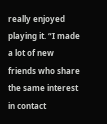really enjoyed playing it. “I made a lot of new friends who share the same interest in contact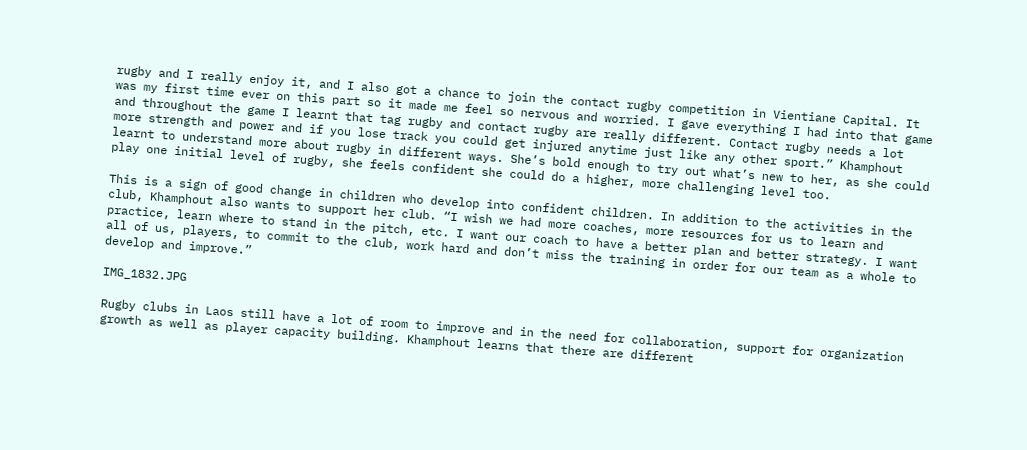rugby and I really enjoy it, and I also got a chance to join the contact rugby competition in Vientiane Capital. It was my first time ever on this part so it made me feel so nervous and worried. I gave everything I had into that game and throughout the game I learnt that tag rugby and contact rugby are really different. Contact rugby needs a lot more strength and power and if you lose track you could get injured anytime just like any other sport.” Khamphout learnt to understand more about rugby in different ways. She’s bold enough to try out what’s new to her, as she could play one initial level of rugby, she feels confident she could do a higher, more challenging level too.

This is a sign of good change in children who develop into confident children. In addition to the activities in the club, Khamphout also wants to support her club. “I wish we had more coaches, more resources for us to learn and practice, learn where to stand in the pitch, etc. I want our coach to have a better plan and better strategy. I want all of us, players, to commit to the club, work hard and don’t miss the training in order for our team as a whole to develop and improve.”

IMG_1832.JPG

Rugby clubs in Laos still have a lot of room to improve and in the need for collaboration, support for organization growth as well as player capacity building. Khamphout learns that there are different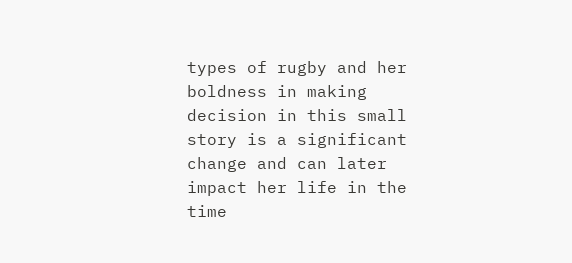types of rugby and her boldness in making decision in this small story is a significant change and can later impact her life in the time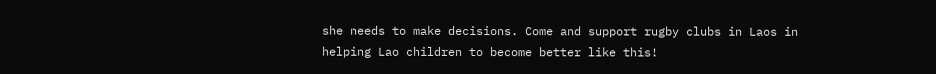she needs to make decisions. Come and support rugby clubs in Laos in helping Lao children to become better like this!